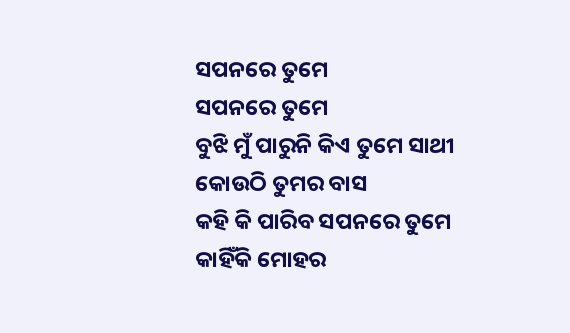ସପନରେ ତୁମେ
ସପନରେ ତୁମେ
ବୁଝି ମୁଁ ପାରୁନି କିଏ ତୁମେ ସାଥୀ
କୋଉଠି ତୁମର ବାସ
କହି କି ପାରିବ ସପନରେ ତୁମେ
କାହିଁକି ମୋହର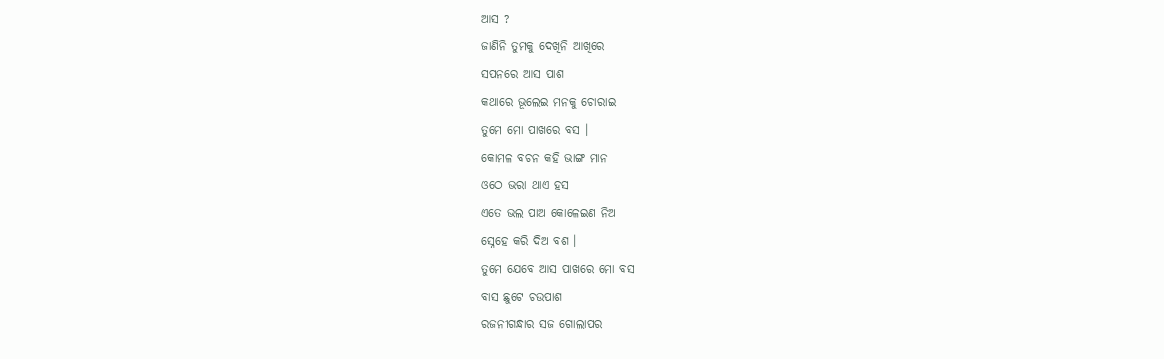ଆସ ?
ଜାଣିନି ତୁମକୁ ଦେଖିନି ଆଖିରେ
ସପନରେ ଆସ ପାଶ
କଥାରେ ଭୂଲେଇ ମନକୁ ଚୋରାଇ
ତୁମେ ମୋ ପାଖରେ ବସ ।
କୋମଳ ବଚନ କହି ଭାଙ୍ଗ ମାନ
ଓଠେ ଭରା ଥାଏ ହସ
ଏତେ ଭଲ ପାଅ କୋଳେଇଣ ନିଅ
ସ୍ନେହେ କରି ଦିଅ ବଶ ।
ତୁମେ ଯେବେ ଆସ ପାଖରେ ମୋ ବସ
ବାସ ଛୁଟେ ଚଉପାଶ
ରଜନୀଗନ୍ଧାର ସଜ ଗୋଲାପର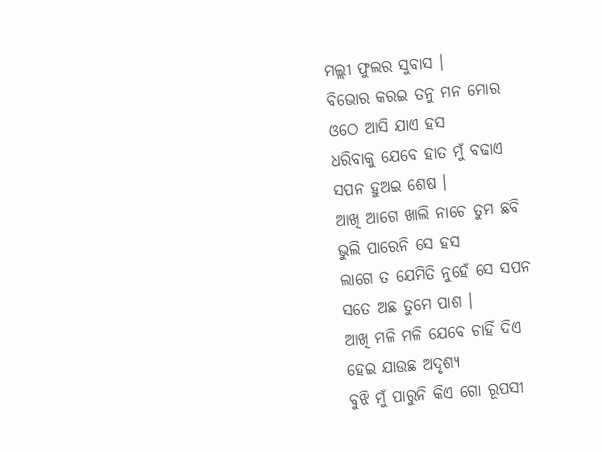ମଲ୍ଲୀ ଫୁଲର ସୁବାସ ।
ବିଭୋର କରଇ ତନୁ ମନ ମୋର
ଓଠେ ଆସି ଯାଏ ହସ
ଧରିବାକୁ ଯେବେ ହାତ ମୁଁ ବଢାଏ
ସପନ ହୁଅଇ ଶେଷ ।
ଆଖି ଆଗେ ଖାଲି ନାଚେ ତୁମ ଛବି
ଭୁଲି ପାରେନି ସେ ହସ
ଲାଗେ ତ ଯେମିତି ନୁହେଁ ସେ ସପନ
ସତେ ଅଛ ତୁମେ ପାଶ ।
ଆଖି ମଳି ମଳି ଯେବେ ଚାହିଁ ଦିଏ
ହେଇ ଯାଉଛ ଅଦୃଶ୍ୟ
ବୁଝି ମୁଁ ପାରୁନି କିଏ ଗୋ ରୂପସୀ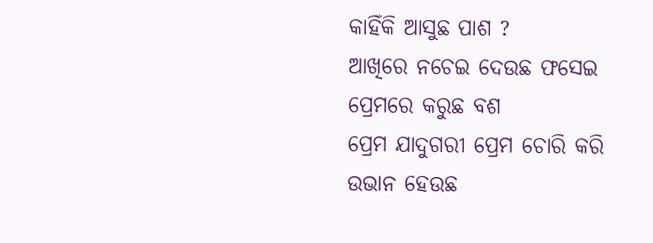କାହିଁକି ଆସୁଛ ପାଶ ?
ଆଖିରେ ନଚେଇ ଦେଉଛ ଫସେଇ
ପ୍ରେମରେ କରୁଛ ବଶ
ପ୍ରେମ ଯାଦୁଗରୀ ପ୍ରେମ ଚୋରି କରି
ଉଭାନ ହେଉଛ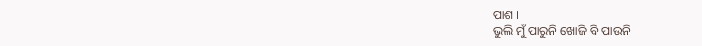ପାଶ ।
ଭୁଲି ମୁଁ ପାରୁନି ଖୋଜି ବି ପାଉନି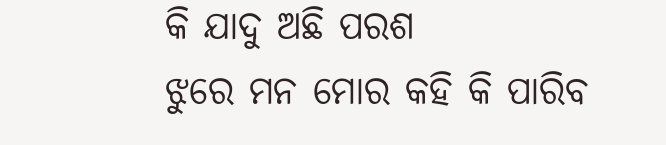କି ଯାଦୁ ଅଛି ପରଶ
ଝୁରେ ମନ ମୋର କହି କି ପାରିବ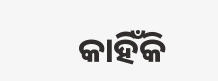କାହିଁକି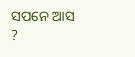ସପନେ ଆସ ?